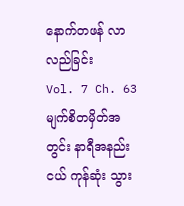နောက်တဖန် လာလည်ခြင်း
Vol. 7 Ch. 63
မျက်စိတမှိတ်အတွင်း နာရီအနည်းငယ် ကုန်ဆုံး သွား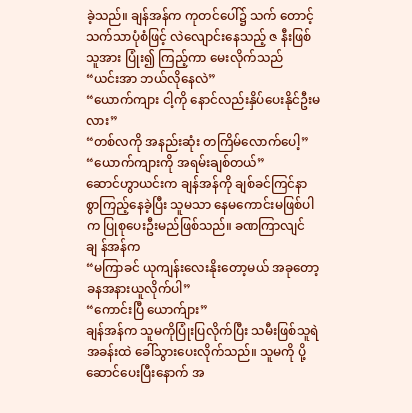ခဲ့သည်။ ချန်အန်က ကုတင်ပေါ်၌ သက် တောင့်သက်သာပုံစံဖြင့် လဲလျောင်းနေသည့် ဇ နီးဖြစ်သူအား ပြုံး၍ ကြည့်ကာ မေးလိုက်သည်
“ယင်းအာ ဘယ်လိုနေလဲ”
“ယောက်ကျား ငါ့ကို နောင်လည်းနှိပ်ပေးနိုင်ဦးမ လား”
“တစ်လကို အနည်းဆုံး တကြိမ်လောက်ပေါ့”
“ယောက်ကျားကို အရမ်းချစ်တယ်”
ဆောင်ဟွာယင်းက ချန်အန်ကို ချစ်ခင်ကြင်နာ စွာကြည့်နေခဲ့ပြီး သူမသာ နေမကောင်းမဖြစ်ပါ က ပြုစုပေးဦးမည်ဖြစ်သည်။ ခဏကြာလျင် ချ န်အန်က
“မကြာခင် ယုကျန်းလေးနိုးတော့မယ် အခုတော့ ခနအနားယူလိုက်ပါ”
“ကောင်းပြီ ယောက်ျား”
ချန်အန်က သူမကိုပြုံးပြလိုက်ပြီး သမီးဖြစ်သူရဲ အခန်းထဲ ခေါ်သွားပေးလိုက်သည်။ သူမကို ပို့ ဆောင်ပေးပြီးနောက် အ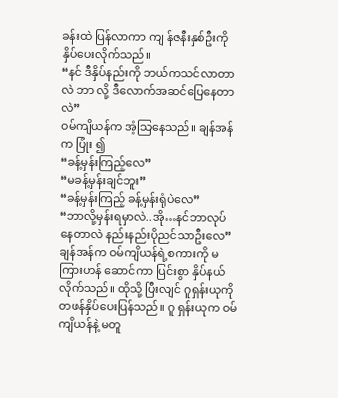ခန်းထဲ ပြန်လာကာ ကျ န်ဇနီးနှစ်ဦးကို နှိပ်ပေးလိုက်သည်။
“နင် ဒီနှိပ်နည်းကို ဘယ်ကသင်လာတာလဲ ဘာ လို့ ဒီလောက်အဆင်ပြေနေတာလဲ”
ဝမ်ကျိယန်က အံ့သြနေသည်။ ချန်အန်က ပြုံး ၍
“ခန့်မှန်းကြည့်လေ”
“မခန့်မှန်းချင်ဘူး”
“ခန့်မှန်းကြည့် ခန့်မှန်းရုံပဲလေ”
“ဘာလို့မှန်းရမှာလဲ..အို…နင်ဘာလုပ်နေတာလဲ နည်းနည်းပိုညင်သာဦးလေ”
ချန်အန်က ဝမ်ကျိယန်ရဲ့စကားကို မကြားဟန် ဆောင်ကာ ပြင်းစွာ နှိပ်နယ်လိုက်သည်။ ထိုသို့ ပြီးလျင် ဂူရှန်းယုကို တဖန်နှိပ်ပေးပြန်သည်။ ဂူ ရှန်းယုက ဝမ်ကျိယန်နဲ့ မတူ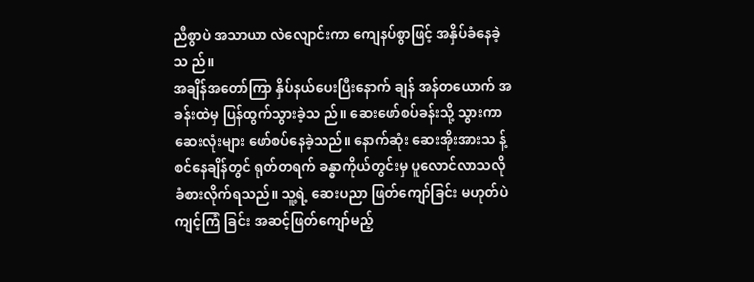ညီစွာပဲ အသာယာ လဲလျောင်းကာ ကျေနပ်စွာဖြင့် အနှိပ်ခံနေခဲ့သ ည်။
အချိန်အတော်ကြာ နှိပ်နယ်ပေးပြီးနောက် ချန် အန်တယောက် အခန်းထဲမှ ပြန်ထွက်သွားခဲ့သ ည်။ ဆေးဖော်စပ်ခန်းသို့ သွားကာ ဆေးလုံးများ ဖော်စပ်နေခဲ့သည်။ နောက်ဆုံး ဆေးအိုးအားသ န့်စင်နေချိန်တွင် ရုတ်တရက် ခန္ဓာကိုယ်တွင်းမှ ပူလောင်လာသလို ခံစားလိုက်ရသည်။ သူ့ရဲ့ ဆေးပညာ ဖြတ်ကျော်ခြင်း မဟုတ်ပဲ ကျင့်ကြံ ခြင်း အဆင့်ဖြတ်ကျော်မည့်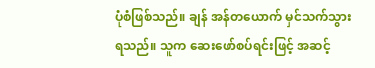ပုံစံဖြစ်သည်။ ချန် အန်တယောက် မှင်သက်သွားရသည်။ သူက ဆေးဖော်စပ်ရင်းဖြင့် အဆင့်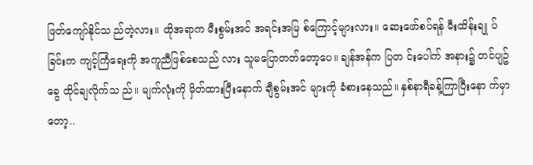ဖြတ်ကျော်နိုင်သ ည်တဲ့လား။ ထိုအရာက မီးစွမ်းအင် အရင်းအမြ စ်ကြောင့်များလား။ ဆေးဖော်စပ်ရန် မီးထိန်းချု ပ်ခြင်းက ကျင့်ကြံရေးကို အကူညီဖြစ်စေသည် လား သူမပြောတတ်တော့ပေ။ ချန်အန်က ပြတ င်းပေါက် အနား၌ တင်ပျဥ်ခွေ ထိုင်ချလိုက်သ ည်။ မျက်လုံးကို မှိတ်ထားပြီးနောက် ချီစွမ်းအင် များကို ခံစားနေသည်။ နှစ်နာရီခန့်ကြာပြီးနော က်မှာတော့..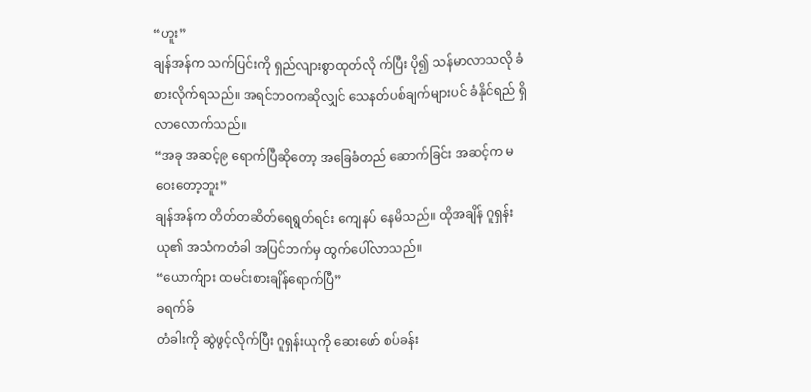“ဟူး”
ချန်အန်က သက်ပြင်းကို ရှည်လျားစွာထုတ်လို က်ပြီး ပို၍ သန်မာလာသလို ခံစားလိုက်ရသည်။ အရင်ဘဝကဆိုလျှင် သေနတ်ပစ်ချက်များပင် ခံနိုင်ရည် ရှိလာလောက်သည်။
“အခု အဆင့်၉ ရောက်ပြီဆိုတော့ အခြေခံတည် ဆောက်ခြင်း အဆင့်က မဝေးတော့ဘူး”
ချန်အန်က တိတ်တဆိတ်ရေရွတ်ရင်း ကျေနပ် နေမိသည်။ ထိုအချိန် ဂူရှန်းယု၏ အသံကတံခါ အပြင်ဘက်မှ ထွက်ပေါ်လာသည်။
“ယောက်ျား ထမင်းစားချိန်ရောက်ပြီ”
ခရက်ခ်
တံခါးကို ဆွဲဖွင့်လိုက်ပြီး ဂူရှန်းယုကို ဆေးဖော် စပ်ခန်း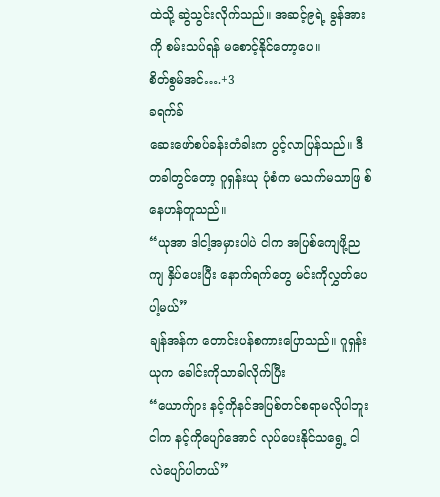ထဲသို့ ဆွဲသွင်းလိုက်သည်။ အဆင့်၉ရဲ့ ခွန်အားကို စမ်းသပ်ရန် မစောင့်နိုင်တော့ပေ။
စိတ်စွမ်အင်….+3
ခရက်ခ်
ဆေးဖော်စပ်ခန်းတံခါးက ပွင့်လာပြန်သည်။ ဒီ တခါတွင်တော့ ဂူရှန်းယု ပုံစံက မသက်မသာဖြ စ်နေဟန်တူသည်။
“ယုအာ ဒါငါ့အမှားပါပဲ ငါက အပြစ်ကျေဖို့ည ကျ နှိပ်ပေးပြီး နောက်ရက်တွေ မင်းကိုလွှတ်ပေ ပါ့မယ်”
ချန်အန်က တောင်းပန်စကားပြောသည်။ ဂူရှန်း ယုက ခေါင်းကိုသာခါလိုက်ပြီး
“ယောက်ျား နင့်ကိုနင်အပြစ်တင်စရာမလိုပါဘူး ငါက နင့်ကိုပျော်အောင် လုပ်ပေးနိုင်သရွေ့ ငါ လဲပျော်ပါတယ်”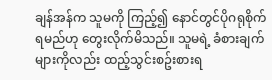ချန်အန်က သူမကို ကြည့်၍ နောင်တွင်ပိုဂရုစိုက် ရမည်ဟု တွေးလိုက်မိသည်။ သူမရဲ့ ခံစားချက် များကိုလည်း ထည့်သွင်းစဥ်းစားရ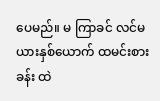ပေမည်။ မ ကြာခင် လင်မယားနှစ်ယောက် ထမင်းစားခန်း ထဲ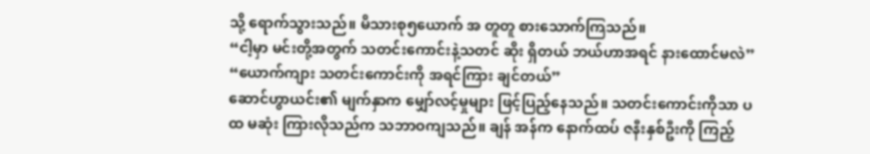သို့ ရောက်သွားသည်။ မိသားစု၅ယောက် အ တူတူ စားသောက်ကြသည်။
“ငါ့မှာ မင်းတို့အတွက် သတင်းကောင်းနဲ့သတင် ဆိုး ရှိတယ် ဘယ်ဟာအရင် နားထောင်မလဲ”
“ယောက်ကျား သတင်းကောင်းကို အရင်ကြား ချင်တယ်”
ဆောင်ဟွာယင်း၏ မျက်နှာက မျှော်လင့်မှုများ ဖြင့်ပြည့်နေသည်။ သတင်းကောင်းကိုသာ ပထ မဆုံး ကြားလိုသည်က သဘာဝကျသည်။ ချန် အန်က နောက်ထပ် ဇနီးနှစ်ဦးကို ကြည့်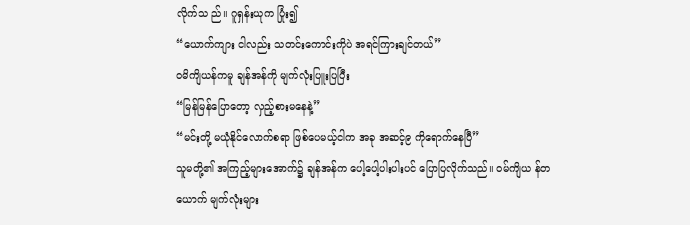လိုက်သ ည်။ ဂူရှန်းယုက ပြုံး၍
“ယောက်ကျား ငါလည်း သတင်းကောင်းကိုပဲ အရင်ကြားချင်တယ်”
ဝမိကျိယန်ကမူ ချန်အန်ကို မျက်လုံးပြူးပြပြီး
“မြန်မြန်ပြောတော့ လှည့်စားမနေနဲ့”
“မင်းတို့ မယုံနိုင်လောက်စရာ ဖြစ်ပေမယ့်ငါက အခု အဆင့်၉ ကိုရောက်နေပြီ”
သူမတို့၏ အကြည့်များအောက်၌ ချန်အန်က ပေါ့ပေါ့ပါးပါးပင် ပြောပြလိုက်သည်။ ဝမ်ကျိယ န်တယောက် မျက်လုံးများ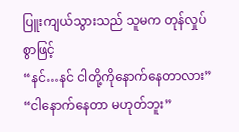ပြူးကျယ်သွားသည် သူမက တုန်လှုပ်စွာဖြင့်
“နင်…နင် ငါတို့ကိုနောက်နေတာလား”
“ငါနောက်နေတာ မဟုတ်ဘူး”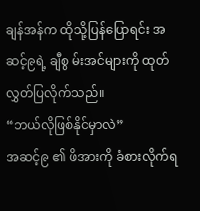ချန်အန်က ထိုသို့ပြန်ပြောရင်း အဆင့်၉ရဲ့ ချီစွ မ်းအင်များကို ထုတ်လွှတ်ပြလိုက်သည်။
“ဘယ်လိုဖြစ်နိုင်မှာလဲ”
အဆင့်၉ ၏ ဖိအားကို ခံစားလိုက်ရ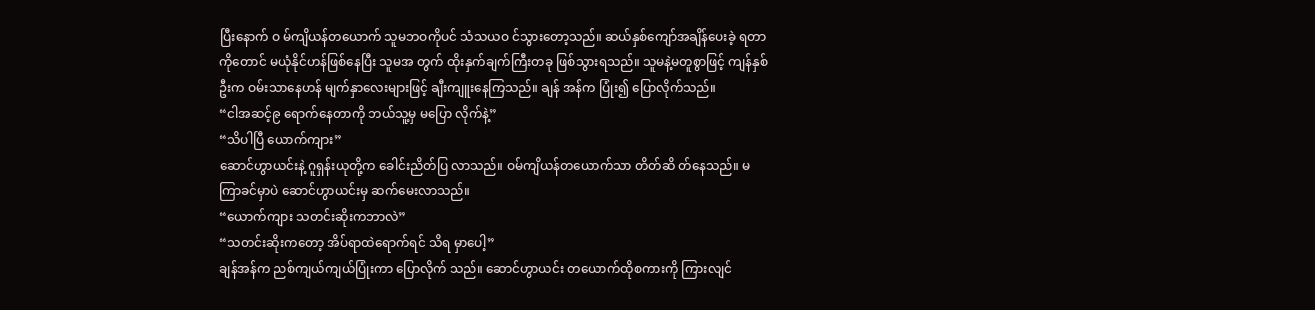ပြီးနောက် ဝ မ်ကျိယန်တယောက် သူမဘဝကိုပင် သံသယဝ င်သွားတော့သည်။ ဆယ်နှစ်ကျော်အချိန်ပေးခဲ့ ရတာကိုတောင် မယုံနိုင်ဟန်ဖြစ်နေပြီး သူမအ တွက် ထိုးနှက်ချက်ကြီးတခု ဖြစ်သွားရသည်။ သူမနဲ့မတူစွာဖြင့် ကျန်နှစ်ဦးက ဝမ်းသာနေဟန် မျက်နှာလေးများဖြင့် ချီးကျူးနေကြသည်။ ချန် အန်က ပြုံး၍ ပြောလိုက်သည်။
“ငါအဆင့်၉ ရောက်နေတာကို ဘယ်သူ့မှ မပြော လိုက်နဲ့”
“သိပါပြီ ယောက်ကျား”
ဆောင်ဟွာယင်းနဲ့ ဂူရှန်းယုတို့က ခေါင်းညိတ်ပြ လာသည်။ ဝမ်ကျိယန်တယောက်သာ တိတ်ဆိ တ်နေသည်။ မကြာခင်မှာပဲ ဆောင်ဟွာယင်းမှ ဆက်မေးလာသည်။
“ယောက်ကျား သတင်းဆိုးကဘာလဲ”
“သတင်းဆိုးကတော့ အိပ်ရာထဲရောက်ရင် သိရ မှာပေါ့”
ချန်အန်က ညစ်ကျယ်ကျယ်ပြုံးကာ ပြောလိုက် သည်။ ဆောင်ဟွာယင်း တယောက်ထိုစကားကို ကြားလျင်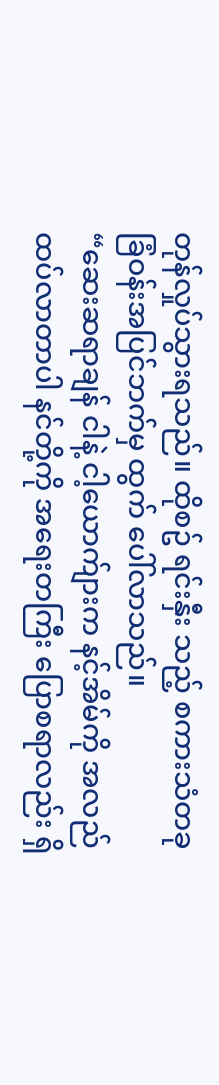တုန်လှုပ်သွားရသည်။ ထိုစဥ် ရင်းနှီး သည့် စကားသံတခု ခြံဝန်းအပြင်ဘက်မှ ထွက် ပေါ်လာသည်။
“ဆေးဆရာချန် ငါနဲ့ ငါ့ယောက်ျားက နင့်အိမ်ကို အလည်ထပ်လာတာပါ နင်တို့ကို အရေးတကြီး ပြောစရာလည်း ရှိ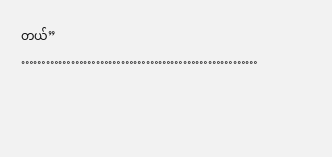တယ်”
…………………………………………………